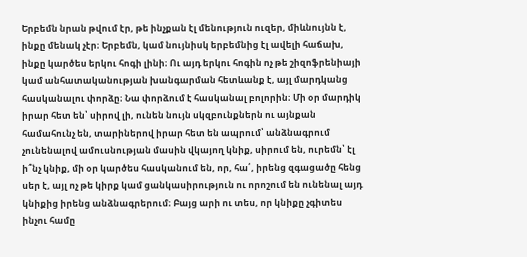Երբեմն նրան թվում էր, թե ինչքան էլ մենություն ուզեր, միևնույնն է, ինքը մենակ չէր։ Երբեմն, կամ նույնիսկ երբեմնից էլ ավելի հաճախ, ինքը կարծես երկու հոգի լինի։ Ու այդ երկու հոգին ոչ թե շիզոֆրենիայի կամ անհատականության խանգարման հետևանք է, այլ մարդկանց հասկանալու փորձը։ Նա փորձում է հասկանալ բոլորին։ Մի օր մարդիկ իրար հետ են՝ սիրով լի, ունեն նույն սկզբունքներն ու այնքան համահունչ են, տարիներով իրար հետ են ապրում՝ անձնագրում չունենալով ամուսնության մասին վկայող կնիք, սիրում են, ուրեմն՝ էլ ի՞նչ կնիք, մի օր կարծես հասկանում են, որ, հա՛, իրենց զգացածը հենց սեր է, այլ ոչ թե կիրք կամ ցանկասիրություն ու որոշում են ունենալ այդ կնիքից իրենց անձնագրերում։ Բայց արի ու տես, որ կնիքը չգիտես ինչու համը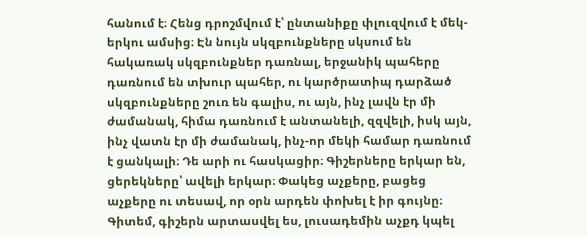հանում է։ Հենց դրոշմվում է՝ ընտանիքը փլուզվում է մեկ-երկու ամսից։ Էն նույն սկզբունքները սկսում են հակառակ սկզբունքներ դառնալ, երջանիկ պահերը դառնում են տխուր պահեր, ու կարծրատիպ դարձած սկզբունքները շուռ են գալիս, ու այն, ինչ լավն էր մի ժամանակ, հիմա դառնում է անտանելի, զզվելի, իսկ այն, ինչ վատն էր մի ժամանակ, ինչ-որ մեկի համար դառնում է ցանկալի։ Դե արի ու հասկացիր։ Գիշերները երկար են, ցերեկները՝ ավելի երկար։ Փակեց աչքերը, բացեց աչքերը ու տեսավ, որ օրն արդեն փոխել է իր գույնը։ Գիտեմ, գիշերն արտասվել ես, լուսադեմին աչքդ կպել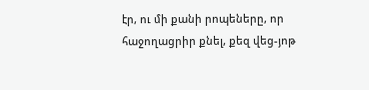էր, ու մի քանի րոպեները, որ հաջողացրիր քնել, քեզ վեց-յոթ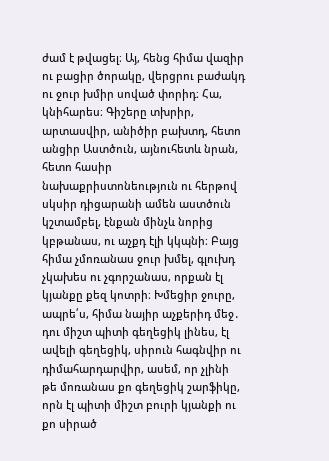ժամ է թվացել։ Այ, հենց հիմա վազիր ու բացիր ծորակը, վերցրու բաժակդ ու ջուր խմիր սոված փորիդ։ Հա, կնիհարես։ Գիշերը տխրիր, արտասվիր, անիծիր բախտդ, հետո անցիր Աստծուն, այնուհետև նրան, հետո հասիր նախաքրիստոնեություն ու հերթով սկսիր դիցարանի ամեն աստծուն կշտամբել, էնքան մինչև նորից կբթանաս, ու աչքդ էլի կկպնի։ Բայց հիմա չմոռանաս ջուր խմել, գլուխդ չկախես ու չգորշանաս, որքան էլ կյանքը քեզ կոտրի։ Խմեցիր ջուրը, ապրե՛ս, հիմա նայիր աչքերիդ մեջ․ դու միշտ պիտի գեղեցիկ լինես, էլ ավելի գեղեցիկ, սիրուն հագնվիր ու դիմահարդարվիր, ասեմ, որ չլինի թե մոռանաս քո գեղեցիկ շարֆիկը, որն էլ պիտի միշտ բուրի կյանքի ու քո սիրած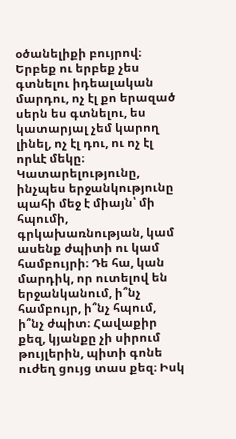օծանելիքի բույրով։ Երբեք ու երբեք չես գտնելու իդեալական մարդու, ոչ էլ քո երազած սերն ես գտնելու, ես կատարյալ չեմ կարող լինել, ոչ էլ դու, ու ոչ էլ որևէ մեկը։ Կատարելությունը, ինչպես երջանկությունը պահի մեջ է միայն՝ մի հպումի, գրկախառնության, կամ ասենք ժպիտի ու կամ համբույրի։ Դե հա, կան մարդիկ, որ ուտելով են երջանկանում, ի՞նչ համբույր, ի՞նչ հպում, ի՞նչ ժպիտ։ Հավաքիր քեզ, կյանքը չի սիրում թույլերին, պիտի գոնե ուժեղ ցույց տաս քեզ։ Իսկ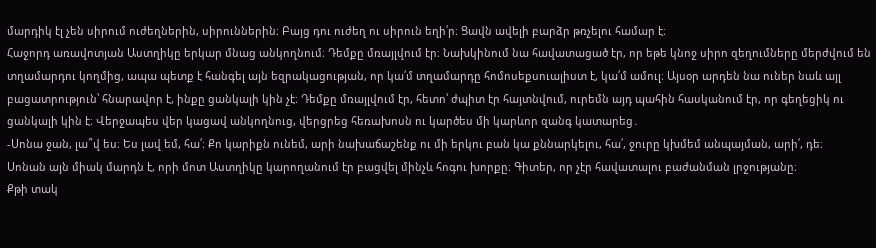մարդիկ էլ չեն սիրում ուժեղներին, սիրուններին։ Բայց դու ուժեղ ու սիրուն եղի՛ր։ Ցավն ավելի բարձր թռչելու համար է։
Հաջորդ առավոտյան Աստղիկը երկար մնաց անկողնում։ Դեմքը մռայլվում էր։ Նախկինում նա հավատացած էր, որ եթե կնոջ սիրո զեղումները մերժվում են տղամարդու կողմից, ապա պետք է հանգել այն եզրակացության, որ կա՛մ տղամարդը հոմոսեքսուալիստ է, կա՛մ ամուլ։ Այսօր արդեն նա ուներ նաև այլ բացատրություն՝ հնարավոր է, ինքը ցանկալի կին չէ։ Դեմքը մռայլվում էր, հետո՝ ժպիտ էր հայտնվում, ուրեմն այդ պահին հասկանում էր, որ գեղեցիկ ու ցանկալի կին է։ Վերջապես վեր կացավ անկողնուց, վերցրեց հեռախոսն ու կարծես մի կարևոր զանգ կատարեց․
-Սոնա ջան, լա՞վ ես։ Ես լավ եմ, հա՛։ Քո կարիքն ունեմ, արի նախաճաշենք ու մի երկու բան կա քննարկելու, հա՛, ջուրը կխմեմ անպայման, արի՛, դե։
Սոնան այն միակ մարդն է, որի մոտ Աստղիկը կարողանում էր բացվել մինչև հոգու խորքը։ Գիտեր, որ չէր հավատալու բաժանման լրջությանը։
Քթի տակ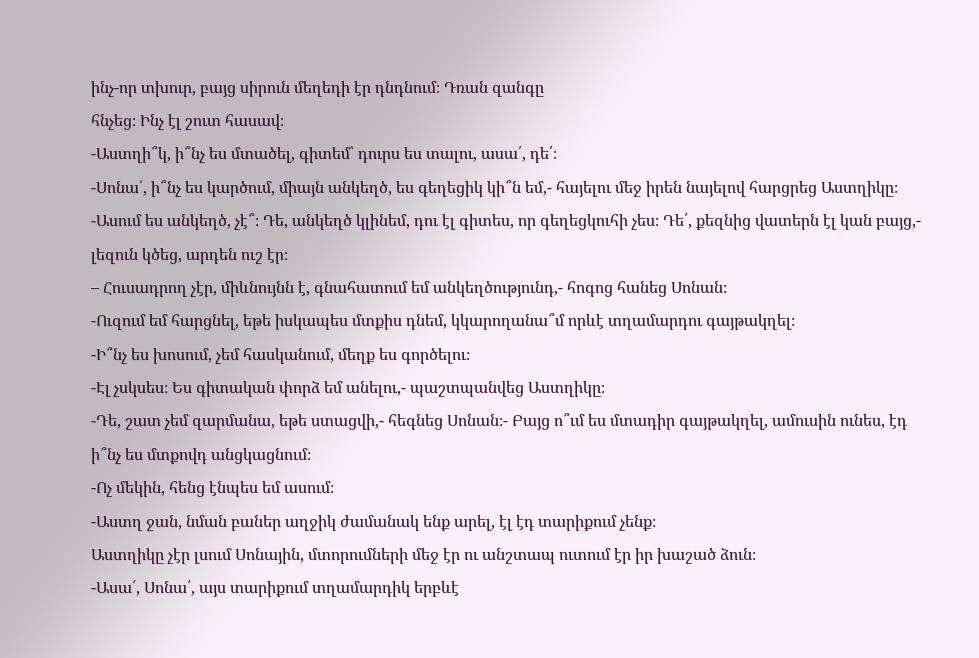ինչ-որ տխուր, բայց սիրուն մեղեդի էր դնդնում։ Դռան զանգը
հնչեց։ Ինչ էլ շուտ հասավ։
-Աստղի՞կ, ի՞նչ ես մտածել, գիտեմ՝ դուրս ես տալու, ասա՛, դե՛։
-Սոնա՛, ի՞նչ ես կարծում, միայն անկեղծ, ես գեղեցիկ կի՞ն եմ,- հայելու մեջ իրեն նայելով հարցրեց Աստղիկը։
-Ասում ես անկեղծ, չէ՞։ Դե, անկեղծ կլինեմ, դու էլ գիտես, որ գեղեցկուհի չես։ Դե՛, քեզնից վատերն էլ կան բայց,- լեզուն կծեց, արդեն ուշ էր։
– Հուսադրող չէր, միևնույնն է, գնահատում եմ անկեղծությունդ,- հոգոց հանեց Սոնան։
-Ուզում եմ հարցնել, եթե իսկապես մտքիս դնեմ, կկարողանա՞մ որևէ տղամարդու գայթակղել։
-Ի՞նչ ես խոսում, չեմ հասկանում, մեղք ես գործելու։
-Էլ չսկսես։ Ես գիտական փորձ եմ անելու,- պաշտպանվեց Աստղիկը։
-Դե, շատ չեմ զարմանա, եթե ստացվի,- հեգնեց Սոնան։- Բայց ո՞ւմ ես մտադիր գայթակղել, ամուսին ունես, էդ ի՞նչ ես մտքովդ անցկացնում։
-Ոչ մեկին, հենց էնպես եմ ասում։
-Աստղ ջան, նման բաներ աղջիկ ժամանակ ենք արել, էլ էդ տարիքում չենք։
Աստղիկը չէր լսում Սոնային, մտորումների մեջ էր ու անշտապ ուտում էր իր խաշած ձուն։
-Ասա՛, Սոնա՛, այս տարիքում տղամարդիկ երբևէ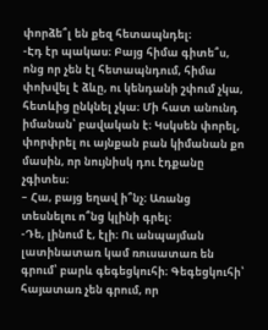փորձե՞լ են քեզ հետապնդել։
-Էդ էր պակաս։ Բայց հիմա գիտե՞ս, ոնց որ չեն էլ հետապնդում, հիմա փոխվել է ձևը, ու կենդանի շփում չկա, հետևից ընկնել չկա։ Մի հատ անունդ իմանան՝ բավական է։ Կսկսեն փորել, փորփրել ու այնքան բան կիմանան քո մասին, որ նույնիսկ դու էդքանը չգիտես։
– Հա, բայց եղավ ի՞նչ։ Առանց տեսնելու ո՞նց կլինի գրել։
-Դե, լինում է, էլի։ Ու անպայման լատինատառ կամ ռուսատառ են գրում՝ բարև գեգեցկուհի։ Գեգեցկուհի՝ հայատառ չեն գրում, որ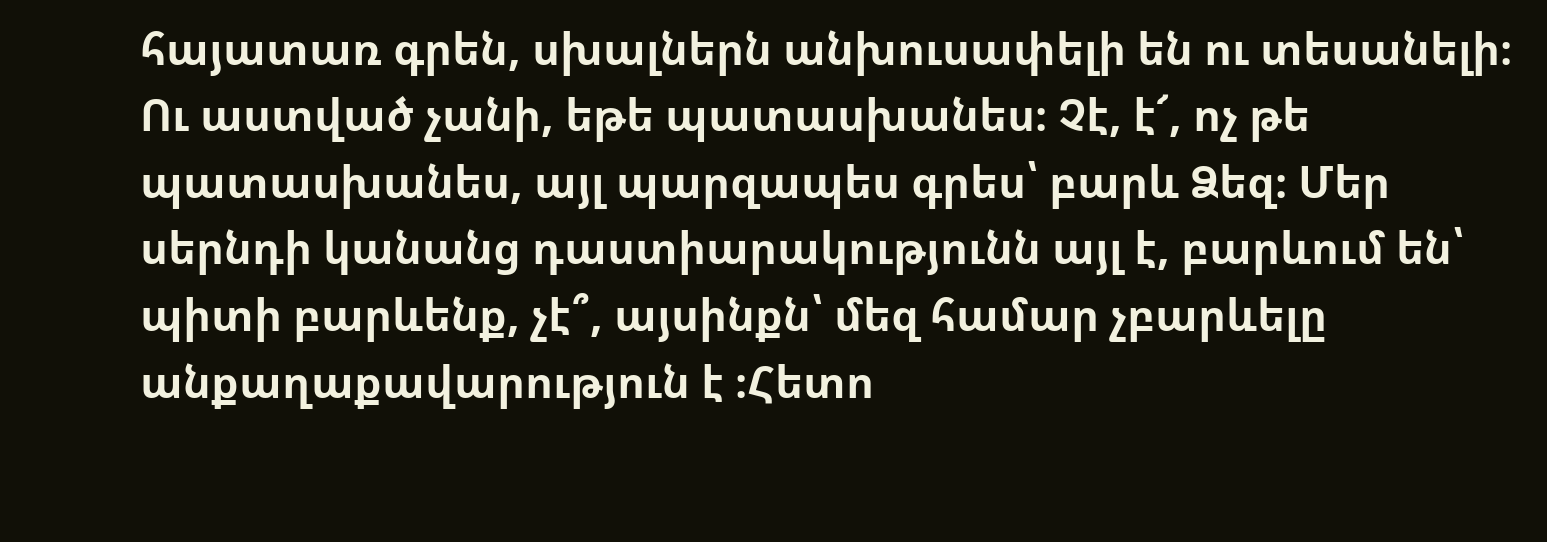հայատառ գրեն, սխալներն անխուսափելի են ու տեսանելի։ Ու աստված չանի, եթե պատասխանես։ Չէ, է՜, ոչ թե պատասխանես, այլ պարզապես գրես՝ բարև Ձեզ։ Մեր սերնդի կանանց դաստիարակությունն այլ է, բարևում են՝ պիտի բարևենք, չէ՞, այսինքն՝ մեզ համար չբարևելը անքաղաքավարություն է ։Հետո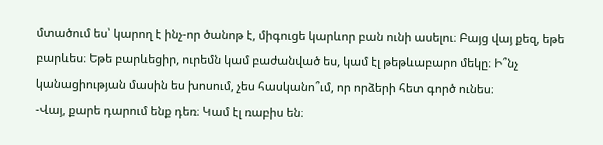մտածում ես՝ կարող է ինչ-որ ծանոթ է, միգուցե կարևոր բան ունի ասելու։ Բայց վայ քեզ, եթե բարևես։ Եթե բարևեցիր, ուրեմն կամ բաժանված ես, կամ էլ թեթևաբարո մեկը։ Ի՞նչ կանացիության մասին ես խոսում, չես հասկանո՞ւմ, որ որձերի հետ գործ ունես։
-Վայ, քարե դարում ենք դեռ։ Կամ էլ ռաբիս են։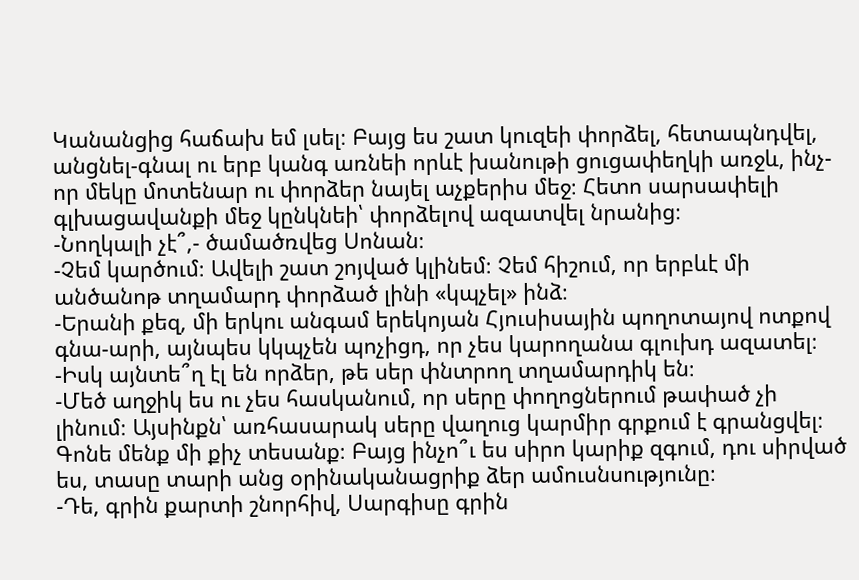Կանանցից հաճախ եմ լսել։ Բայց ես շատ կուզեի փորձել, հետապնդվել, անցնել-գնալ ու երբ կանգ առնեի որևէ խանութի ցուցափեղկի առջև, ինչ-որ մեկը մոտենար ու փորձեր նայել աչքերիս մեջ։ Հետո սարսափելի գլխացավանքի մեջ կընկնեի՝ փորձելով ազատվել նրանից։
-Նողկալի չէ՞,- ծամածռվեց Սոնան։
-Չեմ կարծում։ Ավելի շատ շոյված կլինեմ։ Չեմ հիշում, որ երբևէ մի անծանոթ տղամարդ փորձած լինի «կպչել» ինձ։
-Երանի քեզ, մի երկու անգամ երեկոյան Հյուսիսային պողոտայով ոտքով գնա-արի, այնպես կկպչեն պոչիցդ, որ չես կարողանա գլուխդ ազատել։
-Իսկ այնտե՞ղ էլ են որձեր, թե սեր փնտրող տղամարդիկ են։
-Մեծ աղջիկ ես ու չես հասկանում, որ սերը փողոցներում թափած չի լինում։ Այսինքն՝ առհասարակ սերը վաղուց կարմիր գրքում է գրանցվել։ Գոնե մենք մի քիչ տեսանք։ Բայց ինչո՞ւ ես սիրո կարիք զգում, դու սիրված ես, տասը տարի անց օրինականացրիք ձեր ամուսնսությունը։
-Դե, գրին քարտի շնորհիվ, Սարգիսը գրին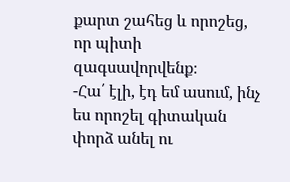քարտ շահեց և որոշեց, որ պիտի զագսավորվենք։
-Հա՛ էլի, էդ եմ ասում, ինչ ես որոշել գիտական փորձ անել ու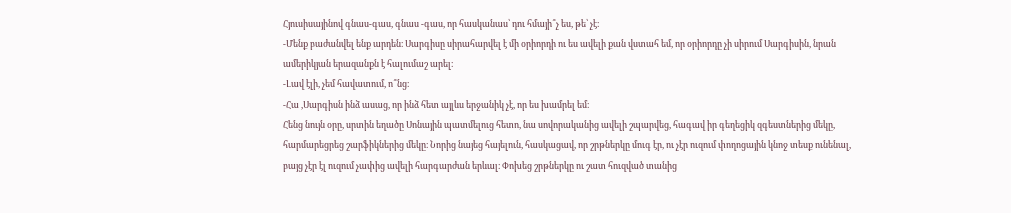Հյուսիսայինով գնաս-գաս, գնաս -գաս, որ հասկանաս՝ դու հմայի՞չ ես, թե՝ չէ։
-Մենք բաժանվել ենք արդեն։ Սարգիսը սիրահարվել է մի օրիորդի ու ես ավելի քան վստահ եմ, որ օրիորդը չի սիրում Սարգիսին, նրան ամերիկյան երազանքն է հալումաշ արել։
-Լավ էլի, չեմ հավատում, ո՞նց։
-Հա ,Սարգիսն ինձ ասաց, որ ինձ հետ այլևս երջանիկ չէ, որ ես խամրել եմ։
Հենց նույն օրը, սրտին եղածը Սոնային պատմելուց հետո, նա սովորականից ավելի շպարվեց, հագավ իր գեղեցիկ զգեստներից մեկը, հարմարեցրեց շարֆիկներից մեկը։ Նորից նայեց հայելուն, հասկացավ, որ շրթներկը մուգ էր, ու չէր ուզում փողոցային կնոջ տեսք ունենալ, բայց չէր էլ ուզում չափից ավելի հարգարժան երևալ։ Փոխեց շրթներկը ու շատ հուզված տանից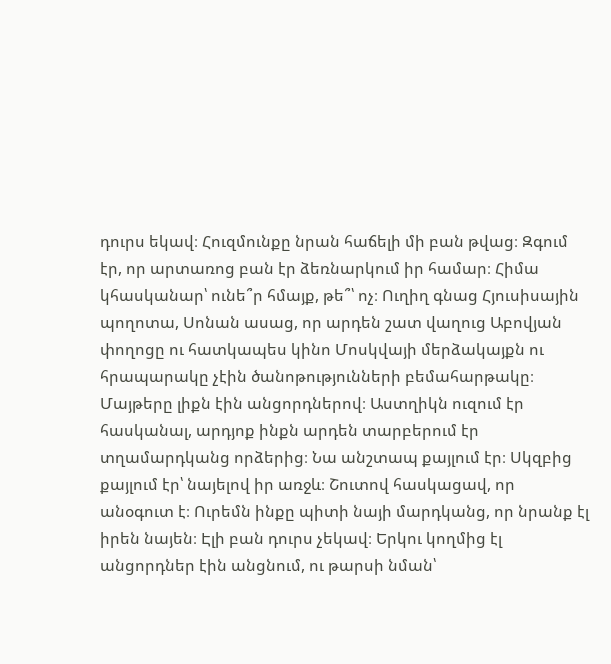դուրս եկավ։ Հուզմունքը նրան հաճելի մի բան թվաց։ Զգում էր, որ արտառոց բան էր ձեռնարկում իր համար։ Հիմա կհասկանար՝ ունե՞ր հմայք, թե՞՝ ոչ։ Ուղիղ գնաց Հյուսիսային պողոտա, Սոնան ասաց, որ արդեն շատ վաղուց Աբովյան փողոցը ու հատկապես կինո Մոսկվայի մերձակայքն ու հրապարակը չէին ծանոթությունների բեմահարթակը։ Մայթերը լիքն էին անցորդներով։ Աստղիկն ուզում էր հասկանալ, արդյոք ինքն արդեն տարբերում էր տղամարդկանց որձերից։ Նա անշտապ քայլում էր։ Սկզբից քայլում էր՝ նայելով իր առջև։ Շուտով հասկացավ, որ անօգուտ է։ Ուրեմն ինքը պիտի նայի մարդկանց, որ նրանք էլ իրեն նայեն։ Էլի բան դուրս չեկավ։ Երկու կողմից էլ անցորդներ էին անցնում, ու թարսի նման՝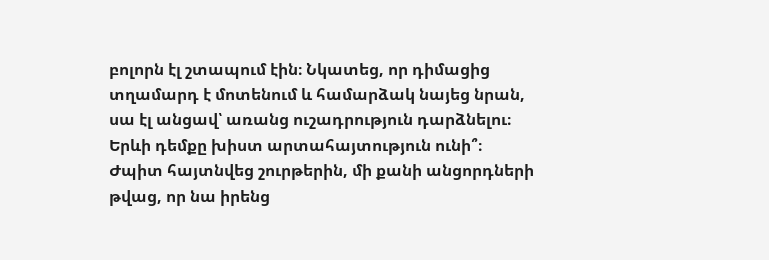բոլորն էլ շտապում էին։ Նկատեց, որ դիմացից տղամարդ է մոտենում և համարձակ նայեց նրան, սա էլ անցավ՝ առանց ուշադրություն դարձնելու։ Երևի դեմքը խիստ արտահայտություն ունի՞։ Ժպիտ հայտնվեց շուրթերին, մի քանի անցորդների թվաց, որ նա իրենց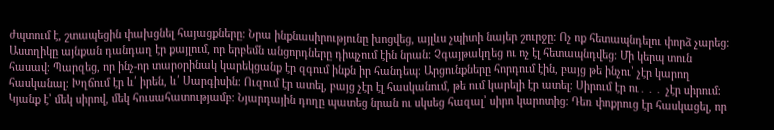ժպտում է, շտապեցին փախցնել հայացքները։ Նրա ինքնասիրությունը խոցվեց, այլևս չպիտի նայեր շուրջը։ Ոչ ոք հետապնդելու փորձ չարեց։ Աստղիկը այնքան դանդաղ էր քայլում, որ երբեմն անցորդները դիպչում էին նրան։ Չգայթակղեց ու ոչ էլ հետապնդվեց։ Մի կերպ տուն հասավ։ Պարզեց, որ ինչ-որ տարօրինակ կարեկցանք էր զգում ինքն իր հանդեպ։ Արցունքները հորդում էին, բայց թե ինչու՝ չէր կարող հասկանալ։ Խղճում էր և՛ իրեն, և՛ Սարգիսին։ Ուզում էր ատել, բայց չէր էլ հասկանում, թե ում կարելի էր ատել։ Սիրում էր ու․․․ չէր սիրում։ Կյանք է՝ մեկ սիրով, մեկ հուսահատությամբ։ Նյարդային դողը պատեց նրան ու սկսեց հազալ՝ սիրո կարոտից։ Դեռ փոքրուց էր հասկացել, որ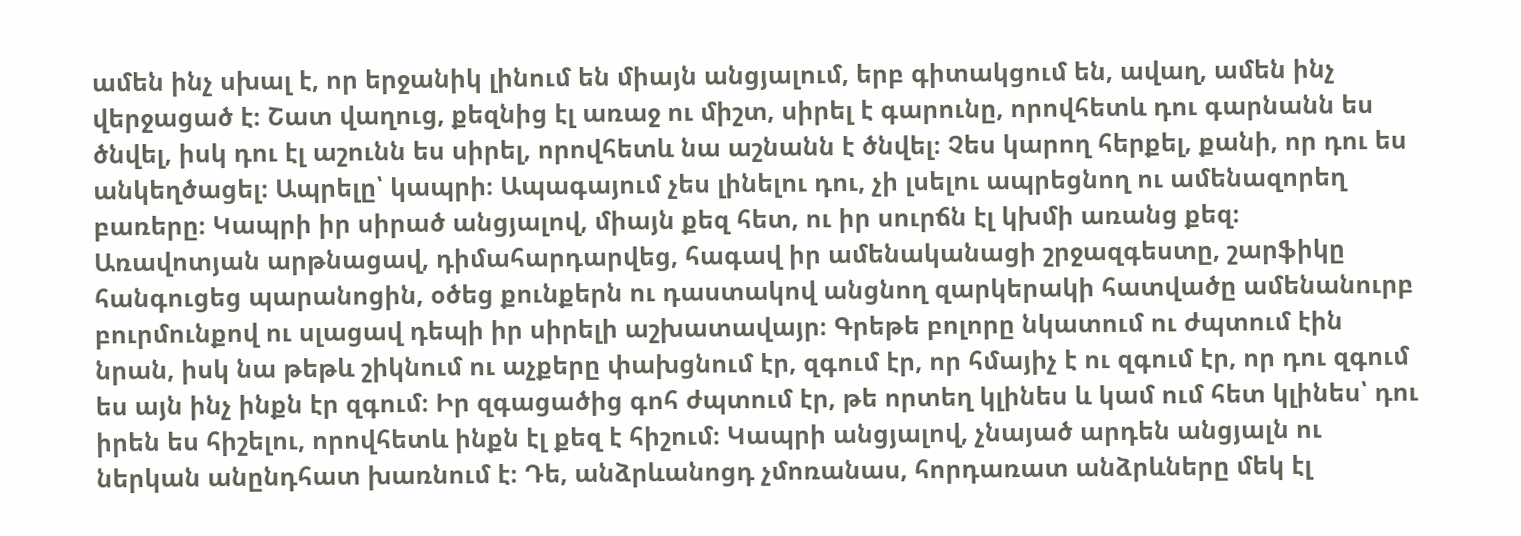ամեն ինչ սխալ է, որ երջանիկ լինում են միայն անցյալում, երբ գիտակցում են, ավաղ, ամեն ինչ վերջացած է։ Շատ վաղուց, քեզնից էլ առաջ ու միշտ, սիրել է գարունը, որովհետև դու գարնանն ես ծնվել, իսկ դու էլ աշունն ես սիրել, որովհետև նա աշնանն է ծնվել։ Չես կարող հերքել, քանի, որ դու ես անկեղծացել։ Ապրելը՝ կապրի։ Ապագայում չես լինելու դու, չի լսելու ապրեցնող ու ամենազորեղ բառերը։ Կապրի իր սիրած անցյալով, միայն քեզ հետ, ու իր սուրճն էլ կխմի առանց քեզ։
Առավոտյան արթնացավ, դիմահարդարվեց, հագավ իր ամենականացի շրջազգեստը, շարֆիկը հանգուցեց պարանոցին, օծեց քունքերն ու դաստակով անցնող զարկերակի հատվածը ամենանուրբ բուրմունքով ու սլացավ դեպի իր սիրելի աշխատավայր։ Գրեթե բոլորը նկատում ու ժպտում էին նրան, իսկ նա թեթև շիկնում ու աչքերը փախցնում էր, զգում էր, որ հմայիչ է ու զգում էր, որ դու զգում ես այն ինչ ինքն էր զգում։ Իր զգացածից գոհ ժպտում էր, թե որտեղ կլինես և կամ ում հետ կլինես՝ դու իրեն ես հիշելու, որովհետև ինքն էլ քեզ է հիշում։ Կապրի անցյալով, չնայած արդեն անցյալն ու ներկան անընդհատ խառնում է։ Դե, անձրևանոցդ չմոռանաս, հորդառատ անձրևները մեկ էլ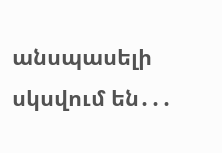անսպասելի սկսվում են․․․